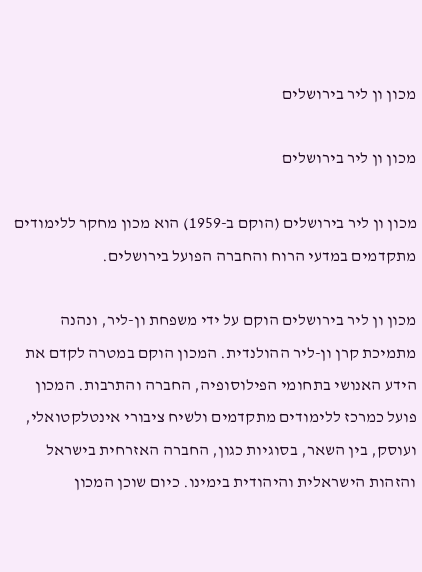מכון ון ליר בירושלים

מכון ון ליר בירושלים

מכון ון ליר בירושלים (הוקם ב-1959) הוא מכון מחקר ללימודים מתקדמים במדעי הרוח והחברה הפועל בירושלים.

מכון ון ליר בירושלים הוקם על ידי משפחת ון-ליר, ונהנה מתמיכת קרן ון-ליר ההולנדית. המכון הוקם במטרה לקדם את הידע האנושי בתחומי הפילוסופיה, החברה והתרבות. המכון פועל כמרכז ללימודים מתקדמים ולשיח ציבורי אינטלקטואלי, ועוסק, בין השאר, בסוגיות כגון, החברה האזרחית בישראל והזהות הישראלית והיהודית בימינו. כיום שוכן המכון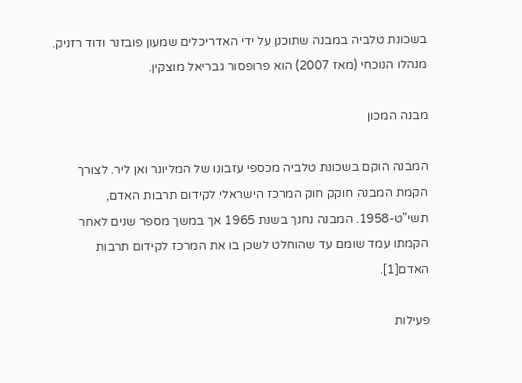בשכונת טלביה במבנה שתוכנן על ידי האדריכלים שמעון פובזנר ודוד רזניק. מנהלו הנוכחי (מאז 2007) הוא פרופסור גבריאל מוצקין.

מבנה המכון

המבנה הוקם בשכונת טלביה מכספי עזבונו של המליונר ואן ליר. לצורך הקמת המבנה חוקק חוק המרכז הישראלי לקידום תרבות האדם, תשי"ט-1958. המבנה נחנך בשנת 1965 אך במשך מספר שנים לאחר הקמתו עמד שומם עד שהוחלט לשכן בו את המרכז לקידום תרבות האדם[1].

פעילות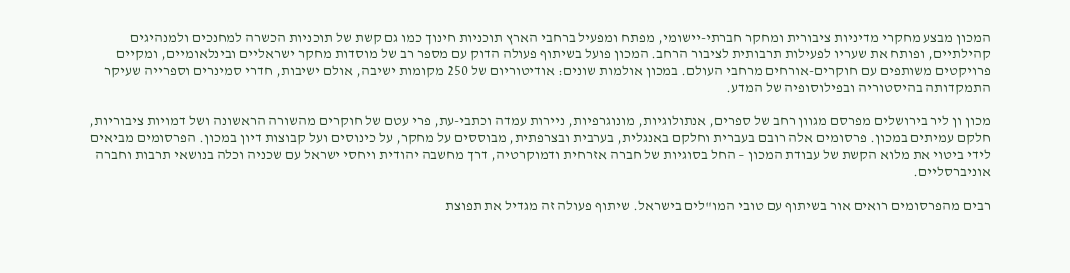המכון מבצע מחקרי מדיניות ציבורית ומחקר חברתי-יישומי, מפתח ומפעיל ברחבי הארץ תוכניות חינוך כמו גם קשת של תוכניות הכשרה למחנכים ולמנהיגים קהילתיים, ופותח את שעריו לפעילות תרבותית לציבור הרחב. המכון פועל בשיתוף פעולה הדוק עם מספר רב של מוסדות מחקר ישראליים ובינלאומיים, ומקיים פרויקטים משותפים עם חוקרים-אורחים מרחבי העולם. במכון אולמות שונים: אודיטוריום של 250 מקומות ישיבה, אולם ישיבות, חדרי סמינרים וספרייה שעיקר התמקדותה בהיסטוריה ובפילוסופיה של המדע.

מכון ון ליר בירושלים מפרסם מגוון רחב של ספרים, אנתולוגיות, מונוגרפיות, ניירות עמדה וכתבי-עת, פרי עטם של חוקרים מהשורה הראשונה ושל דמויות ציבוריות, חלקם עמיתים במכון. פרסומים אלה רובם בעברית וחלקם באנגלית, בערבית ובצרפתית, מבוססים על מחקר, על כינוסים ועל קבוצות דיון במכון. הפרסומים מביאים לידי ביטוי את מלוא הקשת של עבודת המכון – החל בסוגיות של חברה אזרחית ודמוקרטיה, דרך מחשבה יהודית ויחסי ישראל עם שכניה וכלה בנושאי תרבות וחברה אוניברסליים.

רבים מהפרסומים רואים אור בשיתוף עם טובי המו"לים בישראל. שיתוף פעולה זה מגדיל את תפוצת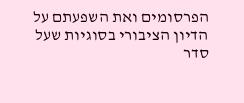הפרסומים ואת השפעתם על הדיון הציבורי בסוגיות שעל סדר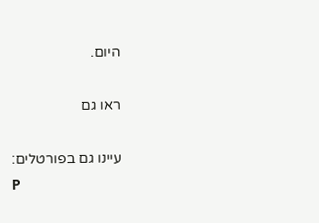היום.

ראו גם

עיינו גם בפורטלים:
P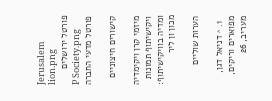Jerusalem lion.png
פורטל ירושלים
P Society.png
פורטל מדעי החברה

קישורים חיצוניים

מיזמי קרן ויקימדיה
ויקישיתוף תמונות ומדיה בוויקישיתוף: מכון ון ליר

הערות שוליים

  1. ^ דניאל דגן, מפוארים וריקים, מעריב, 26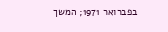בפברואר 1971; המשך